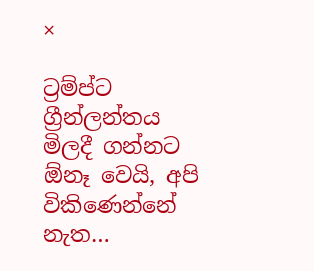×

ට්‍රම්ප්ට ග්‍රීන්ලන්තය මිලදී ගන්නට ඕනෑ වෙයි, අපි විකිණෙන්නේ නැත…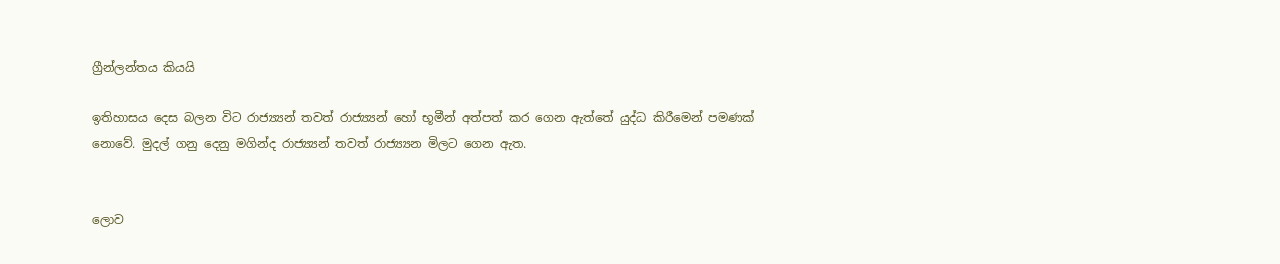ග්‍රීන්ලන්තය කියයි

ඉතිහාසය දෙස බලන විට රාජ්‍ය්‍යන් තවත් රාජ්‍ය්‍යන් හෝ භූමීන් අත්පත් කර ගෙන ඇත්තේ යුද්ධ කිරීමෙන් පමණක් නොවේ. මුදල් ගනු දෙනු මගින්ද රාජ්‍ය්‍යන් තවත් රාජ්‍ය්‍යන මිලට ගෙන ඇත.


ලොව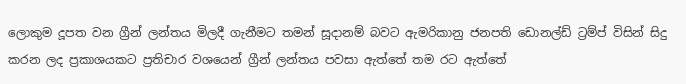ලොකුම දූපත වන ග්‍රීන් ලන්තය මිලදී ගැනීමට තමන් සූදානම් බවට ඇමරිකානු ජනපති ඩොනල්ඩ් ට්‍රම්ප් විසින් සිදු කරන ලද ප්‍රකාශයකට ප්‍රතිචාර වශයෙන් ග්‍රීන් ලන්තය පවසා ඇත්තේ තම රට ඇත්තේ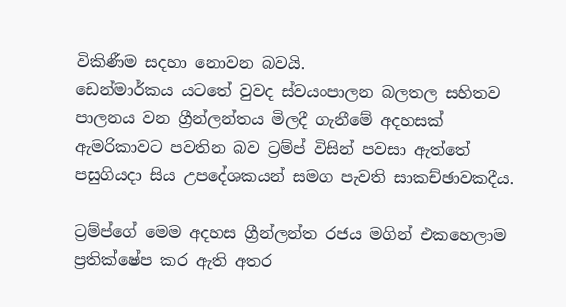විකිණීම සදහා නොවන බවයි.
ඩෙන්මාර්කය යටතේ වුවද ස්වයංපාලන බලතල සහිතව පාලනය වන ග්‍රීන්ලන්තය මිලදී ගැනීමේ අදහසක් ඇමරිකාවට පවතින බව ට්‍රම්ප් විසින් පවසා ඇත්තේ පසුගියදා සිය උපදේශකයන් සමග පැවති සාකච්ඡාවකදීය.

ට්‍රම්ප්ගේ මෙම අදහස ග්‍රීන්ලන්ත රජය මගින් එකහෙලාම ප්‍රතික්ෂේප කර ඇති අතර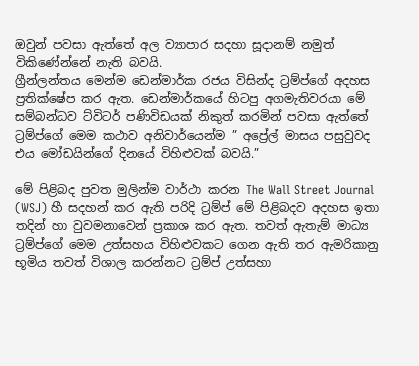ඔවුන් පවසා ඇත්තේ අල ව්‍යාපාර සදහා සූදානම් නමුත් විකිණේන්නේ නැති බවයි.
ග්‍රීන්ලන්තය මෙන්ම ඩෙන්මාර්ක රජය විසින්ද ට්‍රම්ප්ගේ අදහස ප්‍රතික්ෂේප කර ඇත. ඩෙන්මාර්කයේ හිටපු අගමැතිවරයා මේ සම්බන්ධව ට්විටර් පණිවිඩයක් නිකුත් කරමින් පවසා ඇත්තේ ට්‍රම්ප්ගේ මෙම කථාව අනිවාර්යෙන්ම ” අප්‍රේල් මාසය පසුවුවද එය මෝඩයින්ගේ දිනයේ විහිළුවක් බවයි.”

මේ පිළිබද පුවත මුලින්ම වාර්ථා කරන The Wall Street Journal (WSJ) හී සදහන් කර ඇති පරිදි ට්‍රම්ප් මේ පිළිබදව අදහස ඉතා තදින් හා වුවමනාවෙන් ප්‍රකාශ කර ඇත. තවත් ඇතැම් මාධ්‍ය ට්‍රම්ප්ගේ මෙම උත්සහය විහිළුවකට ගෙන ඇති තර ඇමරිකානු භූමිය තවත් විශාල කරන්නට ට්‍රම්ප් උත්සහා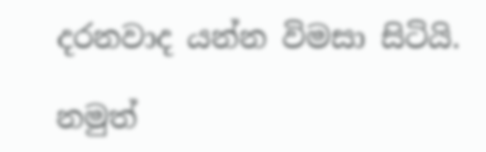දරනවාද යන්න විමසා සිටියි.

නමුත්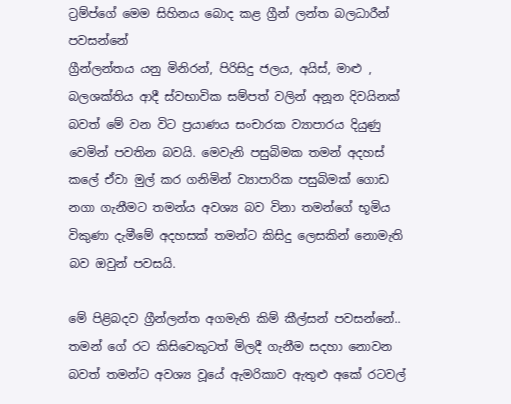ට්‍රම්ප්ගේ මෙම සිහිනය බොද කළ ග්‍රීන් ලන්ත බලධාරීන් පවසන්නේ
ග්‍රීන්ලන්තය යනු මිනිරන්, පිරිසිදු ජලය, අයිස්, මාළු , බලශක්තිය ආදී ස්වභාවික සම්පත් වලින් අනූන දිවයිනක් බවත් මේ වන විට ප්‍රයාණය සංචාරක ව්‍යාපාරය දියුණු වෙමින් පවතින බවයි. මෙවැනි පසුබිමක තමන් අදහස් කලේ ඒවා මුල් කර ගනිමින් ව්‍යාපාරික පසුබිමක් ගොඩ නගා ගැනීමට තමන්ය අවශ්‍ය බව විනා තමන්ගේ භූමිය විකුණා දැමීමේ අදහසක් තමන්ට කිසිදු ලෙසකින් නොමැති බව ඔවුන් පවසයි.

මේ පිළිබදව ග්‍රීන්ලන්ත අගමැති කිම් කීල්සන් පවසන්නේ.. තමන් ගේ රට කිසිවෙකුටත් මිලදී ගැනීම සදහා නොවන බවත් තමන්ට අවශ්‍ය වූයේ ඇමරිකාව ඇතුළු අකේ රටවල්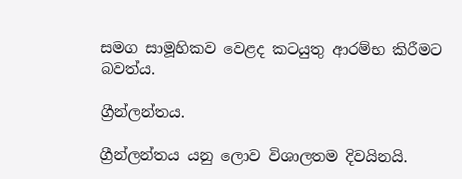සමග සාමූහිකව වෙළද කටයුතු ආරම්භ කිරීමට බවත්ය.

ග්‍රීන්ලන්තය.

ග්‍රීන්ලන්තය යනු ලොව විශාලතම දිවයිනයි.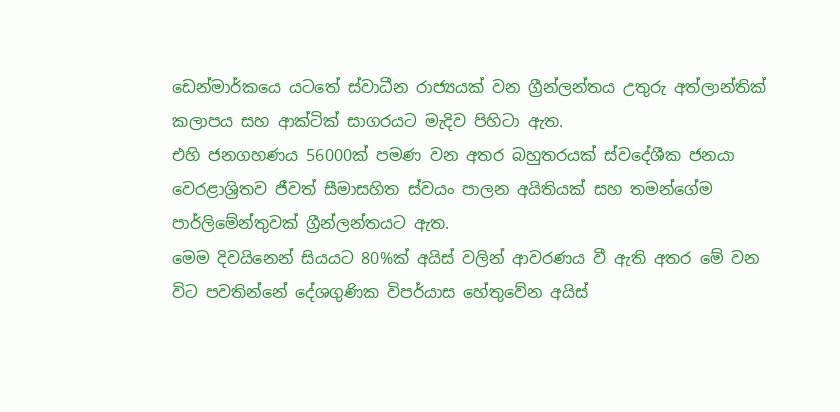ඩෙන්මාර්කයෙ යටතේ ස්වාධීන රාජ්‍යයක් වන ග්‍රීන්ලන්තය උතුරු අත්ලාන්තික් කලාපය සහ ආක්ටික් සාගරයට මැදිව පිහිටා ඇත.
එහි ජනගහණය 56000ක් පමණ වන අතර බහුතරයක් ස්වදේශීක ජනයා වෙරළාශ්‍රිතව ජීවත් සීමාසහිත ස්වයං පාලන අයිතියක් සහ තමන්ගේම පාර්ලිමේන්තුවක් ග්‍රීන්ලන්තයට ඇත.
මෙම දිවයිනෙන් සියයට 80%ක් අයිස් වලින් ආවරණය වී ඇති අතර මේ වන විට පවතින්නේ දේශගුණික විපර්යාස හේතුවේන අයිස්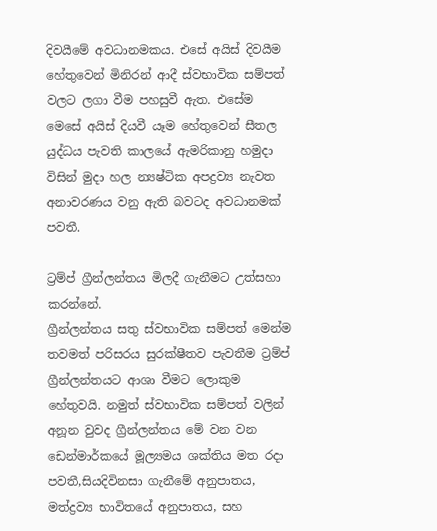දිවයීමේ අවධානමකය. එසේ අයිස් දිවයීම හේතුවෙන් මිනිරන් ආදී ස්වභාවික සම්පත් වලට ලගා වීම පහසුවී ඇත. එසේම මෙසේ අයිස් දියවී යෑම හේතුවෙන් සීතල යුද්ධය පැවති කාලයේ ඇමරිකානු හමුදා විසින් මුදා හල න්‍යෂ්ටික අපද්‍රව්‍ය නැවත අනාවරණය වනු ඇති බවටද අවධානමක් පවතී.

ට්‍රම්ප් ග්‍රීන්ලන්තය මිලදී ගැනීමට උත්සහා කරන්නේ.
ග්‍රීන්ලන්තය සතු ස්වභාවික සම්පත් මෙන්ම තවමත් පරිසරය සුරක්ෂීතව පැවතීම ට්‍රම්ප් ග්‍රීන්ලන්තයට ආශා වීමට ලොකුම හේතුවයි. නමුත් ස්වභාවික සම්පත් වලින් අනූන වුවද ග්‍රීන්ලන්තය මේ වන වන ඩෙන්මාර්කයේ මූල්‍යමය ශක්තිය මත රදා පවතී,සියදිවිනසා ගැනීමේ අනුපාතය, මත්ද්‍රව්‍ය භාවිතයේ අනුපාතය, සහ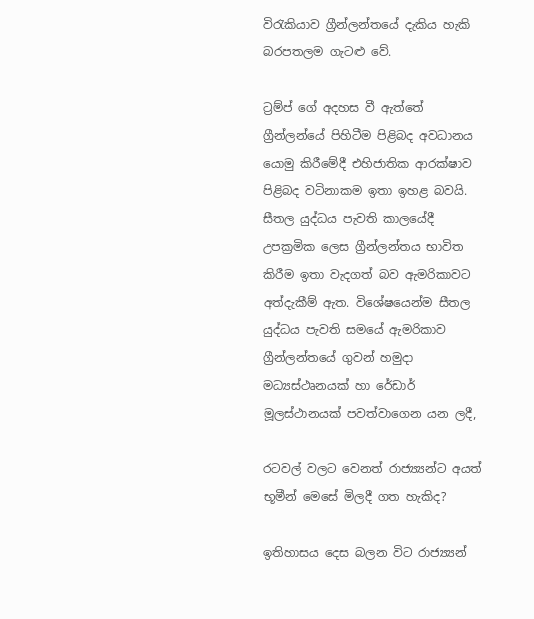විරැකියාව ග්‍රීන්ලන්තයේ දැකිය හැකි බරපතලම ගැටළු වේ.

ට්‍රම්ප් ගේ අදහස වී ඇත්තේ ග්‍රීන්ලන්යේ පිහිටීම පිළිබද අවධානය යොමු කිරීමේදී එහිජාතික ආරක්ෂාව පිළිබද වටිනාකම ඉතා ඉහළ බවයි. සීතල යුද්ධය පැවති කාලයේදී උපක්‍රමික ලෙස ග්‍රීන්ලන්තය භාවිත කිරීම ඉතා වැදගත් බව ඇමරිකාවට අත්දැකීම් ඇත. විශේෂයෙන්ම සීතල යුද්ධය පැවති සමයේ ඇමරිකාව ග්‍රීන්ලන්තයේ ගුවන් හමුදා මධ්‍යස්ථෘනයක් හා රේඩාර් මූලස්ථානයක් පවත්වාගෙන යන ලදී,

රටවල් වලට වෙනත් රාජ්‍ය්‍යන්ට අයත් භූමීන් මෙසේ මිලදී ගත හැකිද?

ඉතිහාසය දෙස බලන විට රාජ්‍ය්‍යන්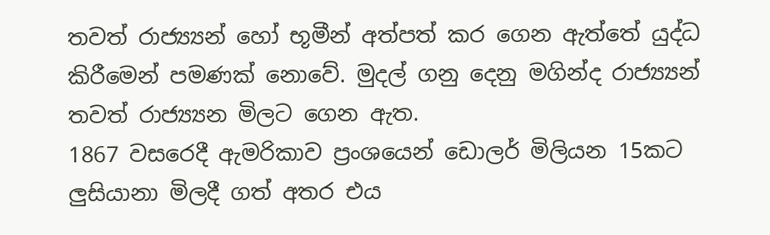තවත් රාජ්‍ය්‍යන් හෝ භූමීන් අත්පත් කර ගෙන ඇත්තේ යුද්ධ කිරීමෙන් පමණක් නොවේ. මුදල් ගනු දෙනු මගින්ද රාජ්‍ය්‍යන් තවත් රාජ්‍ය්‍යන මිලට ගෙන ඇත.
1867 වසරෙදී ඇමරිකාව ප්‍රංශයෙන් ඩොලර් මිලියන 15කට ලුසියානා මිලදී ගත් අතර එය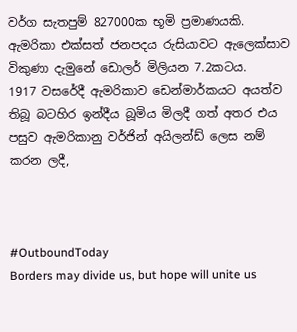වර්ග සැතපුම් 827000ක භූමි ප්‍රමාණයකි. ඇමරිකා එක්සත් ජනපදය රුසියාවට ඇලෙක්සාව විකුණා දැමුනේ ඩොලර් මිලියන 7.2කටය.
1917 වසරේදී ඇමරිකාව ඩෙන්මාර්කයට අයත්ව තිබූ බටහිර ඉන්දීය බූමිය මිලදී ගත් අතර එය පසුව ඇමරිකානු වර්ජින් අයිලන්ඩ් ලෙස නම් කරන ලදී,



#OutboundToday
Borders may divide us, but hope will unite us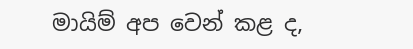මායිම් අප වෙන් කළ ද,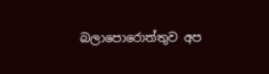බලාපොරොත්තුව අප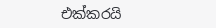එක්කරයි